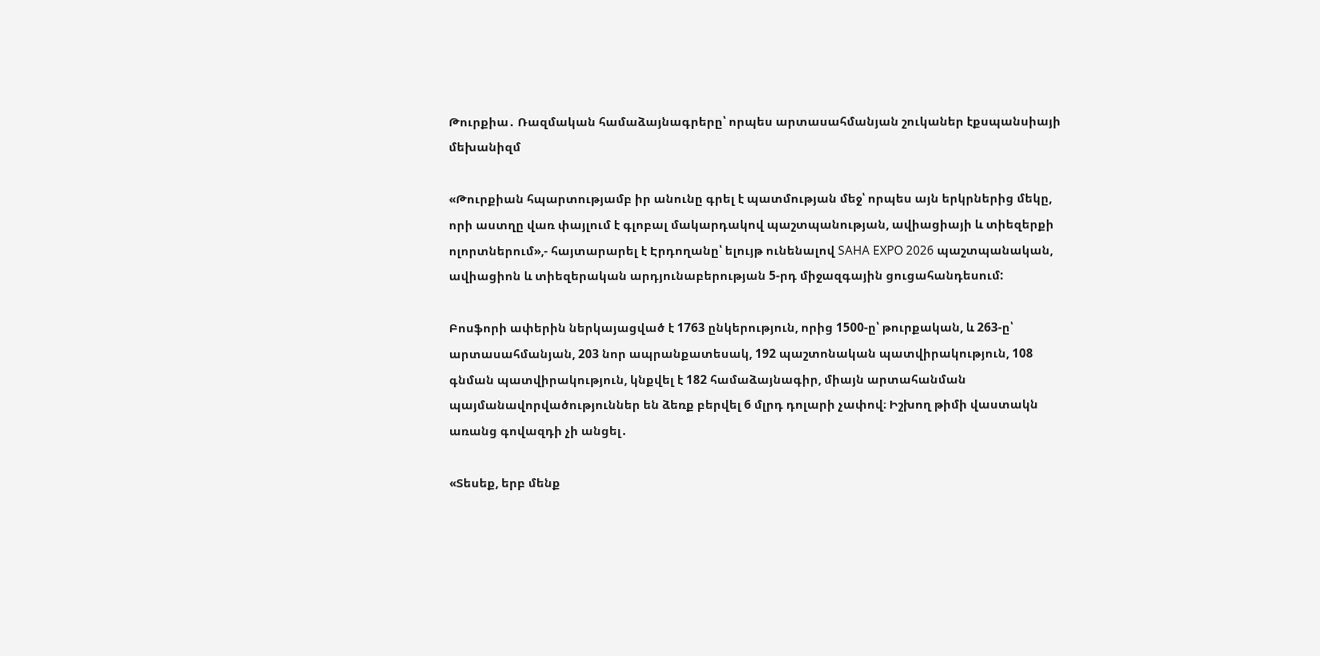Թուրքիա․ Ռազմական համաձայնագրերը՝ որպես արտասահմանյան շուկաներ էքսպանսիայի մեխանիզմ

«Թուրքիան հպարտությամբ իր անունը գրել է պատմության մեջ՝ որպես այն երկրներից մեկը, որի աստղը վառ փայլում է գլոբալ մակարդակով պաշտպանության, ավիացիայի և տիեզերքի ոլորտներում»,- հայտարարել է Էրդողանը՝ ելույթ ունենալով SAHA EXPO 2026 պաշտպանական, ավիացիոն և տիեզերական արդյունաբերության 5-րդ միջազգային ցուցահանդեսում:

Բոսֆորի ափերին ներկայացված է 1763 ընկերություն, որից 1500-ը՝ թուրքական, և 263-ը՝ արտասահմանյան, 203 նոր ապրանքատեսակ, 192 պաշտոնական պատվիրակություն, 108 գնման պատվիրակություն, կնքվել է 182 համաձայնագիր, միայն արտահանման պայմանավորվածություններ են ձեռք բերվել 6 մլրդ դոլարի չափով։ Իշխող թիմի վաստակն առանց գովազդի չի անցել․

«Տեսեք, երբ մենք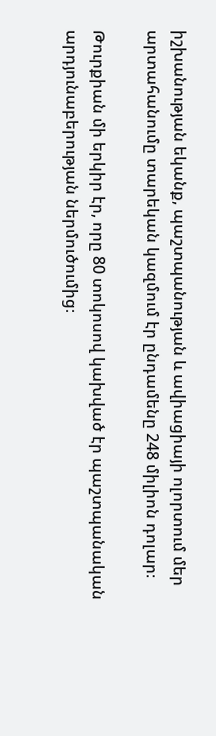իշխանության եկանք, պաշտպանության և ավիացիայի ոլորտում մեր արտահանումը տարեկան կազմում էր ընդամենը 248 միլիոն դոլար։

Թուրքիան մի երկիր էր, որը 80 տոկոսով կախված էր պաշտպանական արդյունաբերության ներմուծումից։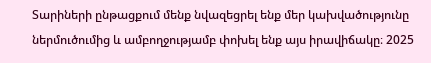Տարիների ընթացքում մենք նվազեցրել ենք մեր կախվածությունը ներմուծումից և ամբողջությամբ փոխել ենք այս իրավիճակը։ 2025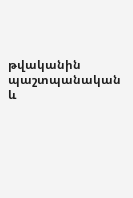թվականին պաշտպանական և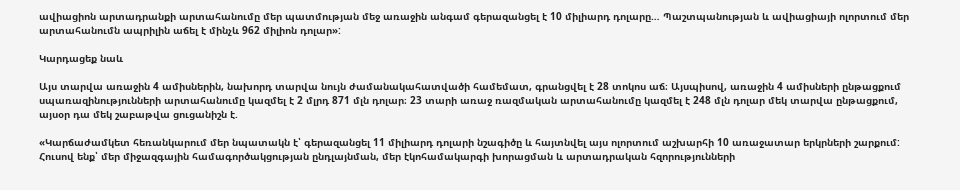ավիացիոն արտադրանքի արտահանումը մեր պատմության մեջ առաջին անգամ գերազանցել է 10 միլիարդ դոլարը… Պաշտպանության և ավիացիայի ոլորտում մեր արտահանումն ապրիլին աճել է մինչև 962 միլիոն դոլար»:

Կարդացեք նաև

Այս տարվա առաջին 4 ամիսներին, նախորդ տարվա նույն ժամանակահատվածի համեմատ, գրանցվել է 28 տոկոս աճ։ Այսպիսով, առաջին 4 ամիսների ընթացքում սպառազինությունների արտահանումը կազմել է 2 մլրդ 871 մլն դոլար։ 23 տարի առաջ ռազմական արտահանումը կազմել է 248 մլն դոլար մեկ տարվա ընթացքում, այսօր դա մեկ շաբաթվա ցուցանիշն է.

«Կարճաժամկետ հեռանկարում մեր նպատակն է՝ գերազանցել 11 միլիարդ դոլարի նշագիծը և հայտնվել այս ոլորտում աշխարհի 10 առաջատար երկրների շարքում: Հուսով ենք՝ մեր միջազգային համագործակցության ընդլայնման, մեր էկոհամակարգի խորացման և արտադրական հզորությունների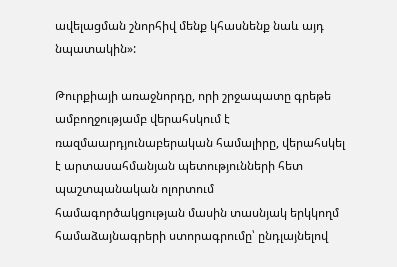ավելացման շնորհիվ մենք կհասնենք նաև այդ նպատակին»:

Թուրքիայի առաջնորդը, որի շրջապատը գրեթե ամբողջությամբ վերահսկում է ռազմաարդյունաբերական համալիրը, վերահսկել է արտասահմանյան պետությունների հետ պաշտպանական ոլորտում համագործակցության մասին տասնյակ երկկողմ համաձայնագրերի ստորագրումը՝ ընդլայնելով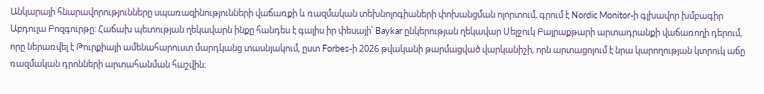Անկարայի հնարավորությունները սպառազինությունների վաճառքի և ռազմական տեխնոլոգիաների փոխանցման ոլորտում, գրում է Nordic Monitor-ի գլխավոր խմբագիր Աբդուլա Բոզգուրթը: Հաճախ պետության ղեկավարն ինքը հանդես է գալիս իր փեսայի՝ Baykar ընկերության ղեկավար Սելջուկ Բայրաքթարի արտադրանքի վաճառողի դերում, որը ներառվել է Թուրքիայի ամենահարուստ մարդկանց տասնյակում, ըստ Forbes-ի 2026 թվականի թարմացված վարկանիշի, որն արտացոլում է նրա կարողության կտրուկ աճը ռազմական դրոնների արտահանման հաշվին։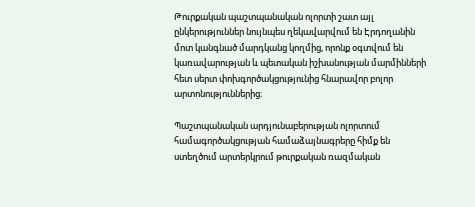Թուրքական պաշտպանական ոլորտի շատ այլ ընկերություններ նույնպես ղեկավարվում են Էրդողանին մոտ կանգնած մարդկանց կողմից, որոնք օգտվում են կառավարության և պետական իշխանության մարմինների հետ սերտ փոխգործակցությունից հնարավոր բոլոր արտոնություններից։

Պաշտպանական արդյունաբերության ոլորտում համագործակցության համաձայնագրերը հիմք են ստեղծում արտերկրում թուրքական ռազմական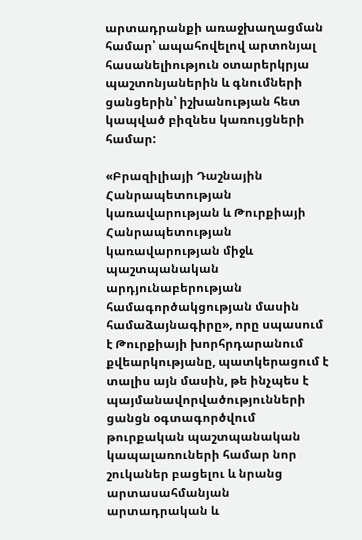արտադրանքի առաջխաղացման համար՝ ապահովելով արտոնյալ հասանելիություն օտարերկրյա պաշտոնյաներին և գնումների ցանցերին՝ իշխանության հետ կապված բիզնես կառույցների համար:

«Բրազիլիայի Դաշնային Հանրապետության կառավարության և Թուրքիայի Հանրապետության կառավարության միջև պաշտպանական արդյունաբերության համագործակցության մասին համաձայնագիրը», որը սպասում է Թուրքիայի խորհրդարանում քվեարկությանը, պատկերացում է տալիս այն մասին, թե ինչպես է պայմանավորվածությունների ցանցն օգտագործվում թուրքական պաշտպանական կապալառուների համար նոր շուկաներ բացելու և նրանց արտասահմանյան արտադրական և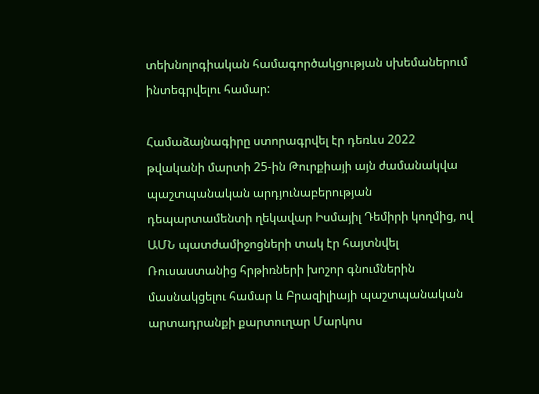տեխնոլոգիական համագործակցության սխեմաներում ինտեգրվելու համար:

Համաձայնագիրը ստորագրվել էր դեռևս 2022 թվականի մարտի 25-ին Թուրքիայի այն ժամանակվա պաշտպանական արդյունաբերության դեպարտամենտի ղեկավար Իսմայիլ Դեմիրի կողմից, ով ԱՄՆ պատժամիջոցների տակ էր հայտնվել Ռուսաստանից հրթիռների խոշոր գնումներին մասնակցելու համար և Բրազիլիայի պաշտպանական արտադրանքի քարտուղար Մարկոս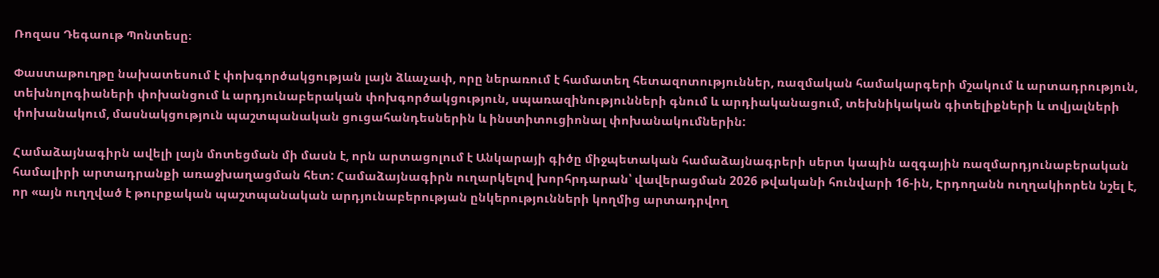Ռոզաս Դեգաութ Պոնտեսը։

Փաստաթուղթը նախատեսում է փոխգործակցության լայն ձևաչափ, որը ներառում է համատեղ հետազոտություններ, ռազմական համակարգերի մշակում և արտադրություն, տեխնոլոգիաների փոխանցում և արդյունաբերական փոխգործակցություն, սպառազինությունների գնում և արդիականացում, տեխնիկական գիտելիքների և տվյալների փոխանակում, մասնակցություն պաշտպանական ցուցահանդեսներին և ինստիտուցիոնալ փոխանակումներին:

Համաձայնագիրն ավելի լայն մոտեցման մի մասն է, որն արտացոլում է Անկարայի գիծը միջպետական համաձայնագրերի սերտ կապին ազգային ռազմարդյունաբերական համալիրի արտադրանքի առաջխաղացման հետ: Համաձայնագիրն ուղարկելով խորհրդարան՝ վավերացման 2026 թվականի հունվարի 16-ին, Էրդողանն ուղղակիորեն նշել է, որ «այն ուղղված է թուրքական պաշտպանական արդյունաբերության ընկերությունների կողմից արտադրվող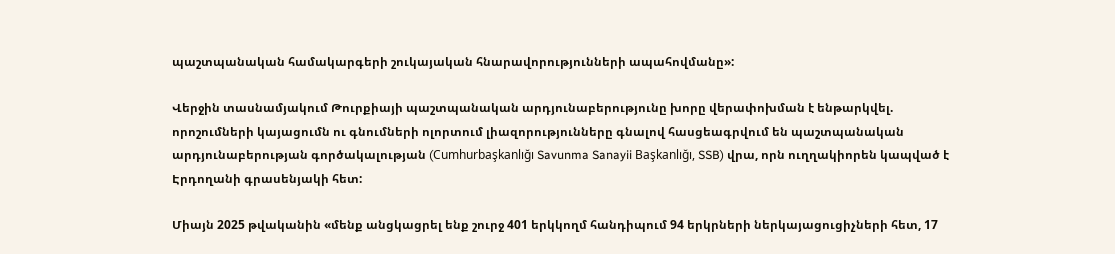պաշտպանական համակարգերի շուկայական հնարավորությունների ապահովմանը»:

Վերջին տասնամյակում Թուրքիայի պաշտպանական արդյունաբերությունը խորը վերափոխման է ենթարկվել. որոշումների կայացումն ու գնումների ոլորտում լիազորությունները գնալով հասցեագրվում են պաշտպանական արդյունաբերության գործակալության (Cumhurbaşkanlığı Savunma Sanayii Başkanlığı, SSB) վրա, որն ուղղակիորեն կապված է Էրդողանի գրասենյակի հետ:

Միայն 2025 թվականին «մենք անցկացրել ենք շուրջ 401 երկկողմ հանդիպում 94 երկրների ներկայացուցիչների հետ, 17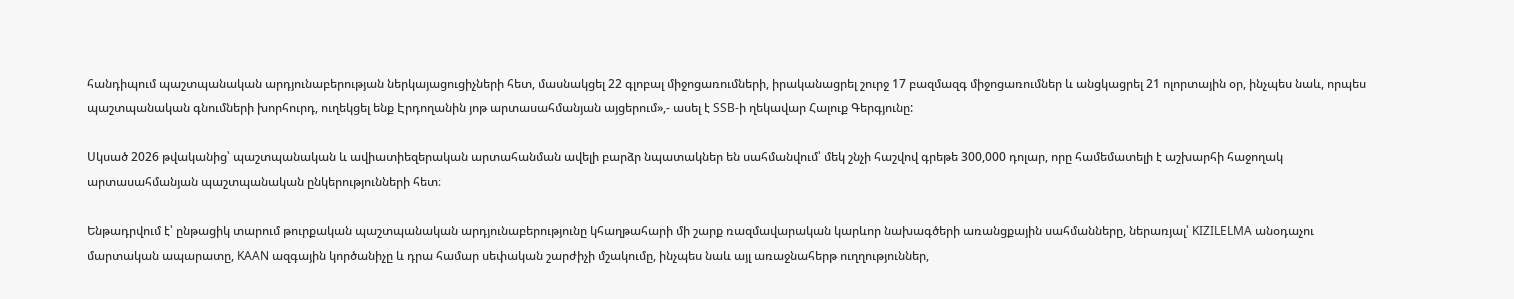հանդիպում պաշտպանական արդյունաբերության ներկայացուցիչների հետ, մասնակցել 22 գլոբալ միջոցառումների, իրականացրել շուրջ 17 բազմազգ միջոցառումներ և անցկացրել 21 ոլորտային օր, ինչպես նաև, որպես պաշտպանական գնումների խորհուրդ, ուղեկցել ենք Էրդողանին յոթ արտասահմանյան այցերում»,- ասել է SSB-ի ղեկավար Հալուք Գերգյունը:

Սկսած 2026 թվականից՝ պաշտպանական և ավիատիեզերական արտահանման ավելի բարձր նպատակներ են սահմանվում՝ մեկ շնչի հաշվով գրեթե 300,000 դոլար, որը համեմատելի է աշխարհի հաջողակ արտասահմանյան պաշտպանական ընկերությունների հետ։

Ենթադրվում է՝ ընթացիկ տարում թուրքական պաշտպանական արդյունաբերությունը կհաղթահարի մի շարք ռազմավարական կարևոր նախագծերի առանցքային սահմանները, ներառյալ՝ KIZILELMA անօդաչու մարտական ապարատը, KAAN ազգային կործանիչը և դրա համար սեփական շարժիչի մշակումը, ինչպես նաև այլ առաջնահերթ ուղղություններ,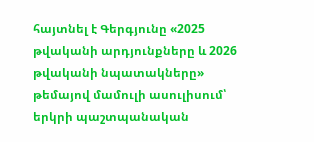հայտնել է Գերգյունը «2025 թվականի արդյունքները և 2026 թվականի նպատակները» թեմայով մամուլի ասուլիսում՝ երկրի պաշտպանական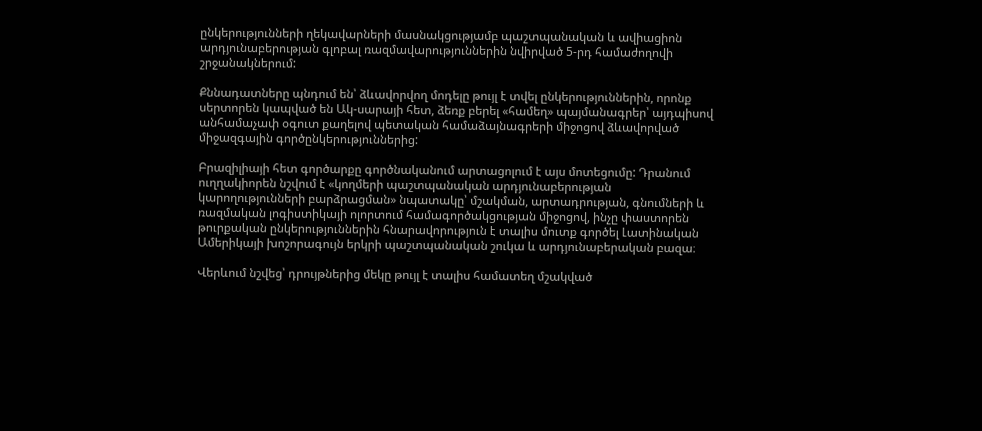ընկերությունների ղեկավարների մասնակցությամբ պաշտպանական և ավիացիոն արդյունաբերության գլոբալ ռազմավարություններին նվիրված 5-րդ համաժողովի շրջանակներում:

Քննադատները պնդում են՝ ձևավորվող մոդելը թույլ է տվել ընկերություններին, որոնք սերտորեն կապված են Ակ-սարայի հետ, ձեռք բերել «համեղ» պայմանագրեր՝ այդպիսով անհամաչափ օգուտ քաղելով պետական համաձայնագրերի միջոցով ձևավորված միջազգային գործընկերություններից:

Բրազիլիայի հետ գործարքը գործնականում արտացոլում է այս մոտեցումը: Դրանում ուղղակիորեն նշվում է «կողմերի պաշտպանական արդյունաբերության կարողությունների բարձրացման» նպատակը՝ մշակման, արտադրության, գնումների և ռազմական լոգիստիկայի ոլորտում համագործակցության միջոցով, ինչը փաստորեն թուրքական ընկերություններին հնարավորություն է տալիս մուտք գործել Լատինական Ամերիկայի խոշորագույն երկրի պաշտպանական շուկա և արդյունաբերական բազա։

Վերևում նշվեց՝ դրույթներից մեկը թույլ է տալիս համատեղ մշակված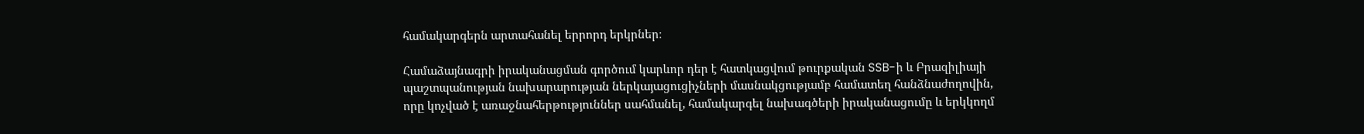համակարգերն արտահանել երրորդ երկրներ։

Համաձայնագրի իրականացման գործում կարևոր դեր է հատկացվում թուրքական SSB-ի և Բրազիլիայի պաշտպանության նախարարության ներկայացուցիչների մասնակցությամբ համատեղ հանձնաժողովին, որը կոչված է առաջնահերթություններ սահմանել, համակարգել նախագծերի իրականացումը և երկկողմ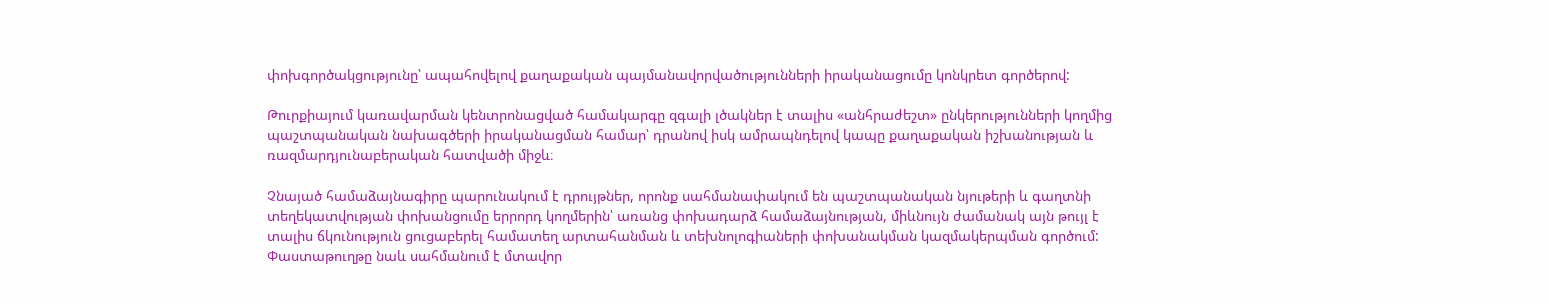փոխգործակցությունը՝ ապահովելով քաղաքական պայմանավորվածությունների իրականացումը կոնկրետ գործերով:

Թուրքիայում կառավարման կենտրոնացված համակարգը զգալի լծակներ է տալիս «անհրաժեշտ» ընկերությունների կողմից պաշտպանական նախագծերի իրականացման համար՝ դրանով իսկ ամրապնդելով կապը քաղաքական իշխանության և ռազմարդյունաբերական հատվածի միջև։

Չնայած համաձայնագիրը պարունակում է դրույթներ, որոնք սահմանափակում են պաշտպանական նյութերի և գաղտնի տեղեկատվության փոխանցումը երրորդ կողմերին՝ առանց փոխադարձ համաձայնության, միևնույն ժամանակ այն թույլ է տալիս ճկունություն ցուցաբերել համատեղ արտահանման և տեխնոլոգիաների փոխանակման կազմակերպման գործում: Փաստաթուղթը նաև սահմանում է մտավոր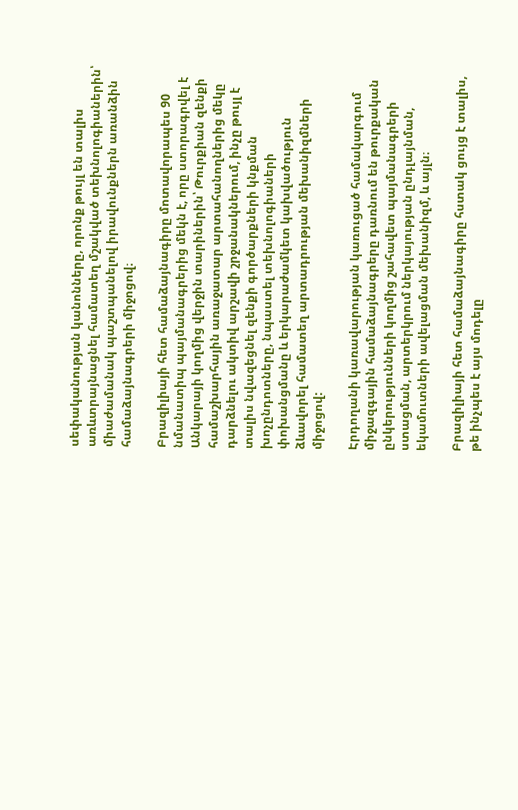սեփականության կանոնները, որոնք թույլ են տալիս առևտրայնացնել համատեղ մշակված տեխնոլոգիաներին՝ միաժամանակ պաշտպանելով իրավունքներն առանձին համաձայնագրերի միջոցով։

Բրազիլիայի հետ համաձայնագիրը մոտավորապես 90 նմանատիպ պայմանագրերից մեկն է, որը ստորագրվել է Անկարայի կողմից վերջին տարիներին՝ Թուրքիան զենքի համաշխարհային առաջատար արտահանողներից մեկը դարձնելու ակտիվ արշավի շրջանակներում, ինչը թույլ է տալիս նվազեցնել զենքի գործարքների կնքման խոչընդոտները, նպաստել տեխնոլոգիաների փոխանցմանը և երկարաժամկետ կախվածություն ձևավորել համատեղ արտադրության մեխանիզմների միջոցով:

Էրդողանի կառավարության կառուցած համակարգում միջազգային համաձայնագրերը դառնում են թուրքական ընկերությունների կողմից շահավետ պայմանագրերի ստացման, արտերկրում ներկայության ընդլայնման, եկամուտների ավելացման մեխանիզմ, և այլն։

Բրազիլիայի հետ համաձայնագիրը հստակ ցույց է տալիս, թե ինչպես է այս մոդելը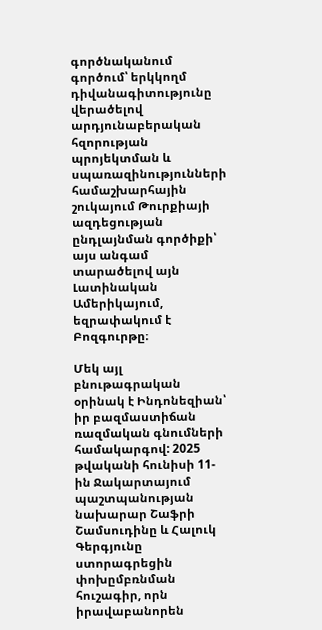գործնականում գործում՝ երկկողմ դիվանագիտությունը վերածելով արդյունաբերական հզորության պրոյեկտման և սպառազինությունների համաշխարհային շուկայում Թուրքիայի ազդեցության ընդլայնման գործիքի՝ այս անգամ տարածելով այն Լատինական Ամերիկայում, եզրափակում է Բոզգուրթը։

Մեկ այլ բնութագրական օրինակ է Ինդոնեզիան՝ իր բազմաստիճան ռազմական գնումների համակարգով: 2025 թվականի հունիսի 11-ին Ջակարտայում պաշտպանության նախարար Շաֆրի Շամսուդինը և Հալուկ Գերգյունը ստորագրեցին փոխըմբռնման հուշագիր, որն իրավաբանորեն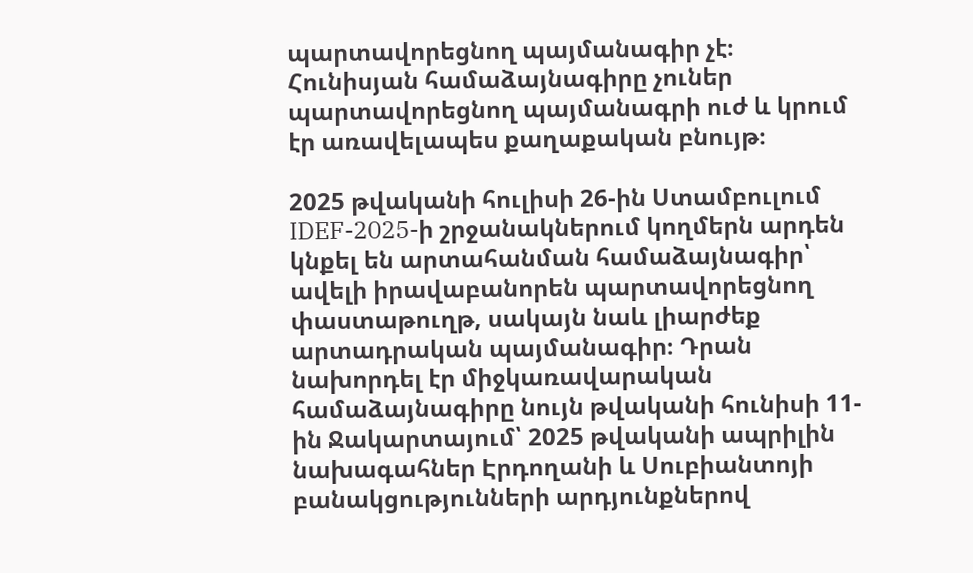պարտավորեցնող պայմանագիր չէ։ Հունիսյան համաձայնագիրը չուներ պարտավորեցնող պայմանագրի ուժ և կրում էր առավելապես քաղաքական բնույթ։

2025 թվականի հուլիսի 26-ին Ստամբուլում IDEF-2025-ի շրջանակներում կողմերն արդեն կնքել են արտահանման համաձայնագիր՝ ավելի իրավաբանորեն պարտավորեցնող փաստաթուղթ, սակայն նաև լիարժեք արտադրական պայմանագիր։ Դրան նախորդել էր միջկառավարական համաձայնագիրը նույն թվականի հունիսի 11-ին Ջակարտայում՝ 2025 թվականի ապրիլին նախագահներ Էրդողանի և Սուբիանտոյի բանակցությունների արդյունքներով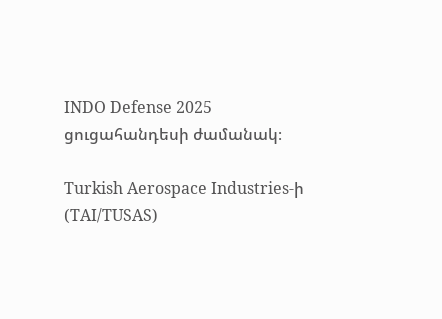INDO Defense 2025 ցուցահանդեսի ժամանակ։

Turkish Aerospace Industries-ի (TAI/TUSAS)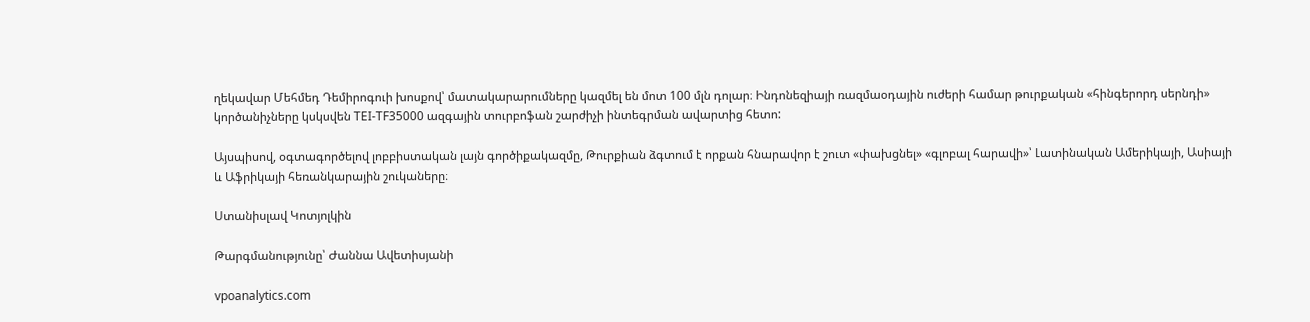ղեկավար Մեհմեդ Դեմիրոգուի խոսքով՝ մատակարարումները կազմել են մոտ 100 մլն դոլար։ Ինդոնեզիայի ռազմաօդային ուժերի համար թուրքական «հինգերորդ սերնդի» կործանիչները կսկսվեն TEI-TF35000 ազգային տուրբոֆան շարժիչի ինտեգրման ավարտից հետո:

Այսպիսով, օգտագործելով լոբբիստական լայն գործիքակազմը, Թուրքիան ձգտում է որքան հնարավոր է շուտ «փախցնել» «գլոբալ հարավի»՝ Լատինական Ամերիկայի, Ասիայի և Աֆրիկայի հեռանկարային շուկաները։

Ստանիսլավ Կոտյոլկին

Թարգմանությունը՝ Ժաննա Ավետիսյանի

vpoanalytics.com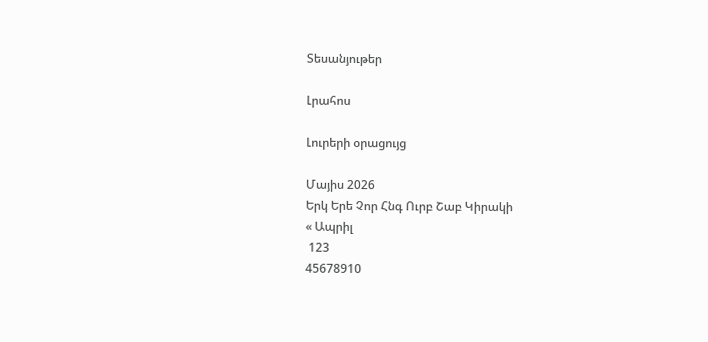Տեսանյութեր

Լրահոս

Լուրերի օրացույց

Մայիս 2026
Երկ Երե Չոր Հնգ Ուրբ Շաբ Կիրակի
« Ապրիլ
 123
45678910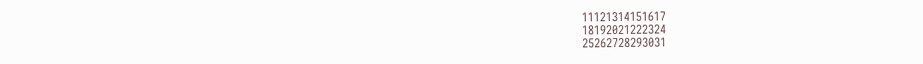11121314151617
18192021222324
25262728293031